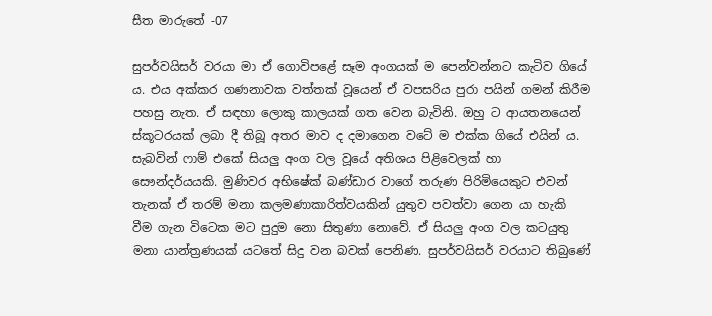සීත මාරුතේ -07

සුපර්වයිසර් වරයා මා ඒ ගොවිපළේ සෑම අංගයක් ම පෙන්වන්නට කැටිව ගියේ ය. එය අක්කර ගණනාවක වත්තක් වූයෙන් ඒ වපසරිය පුරා පයින් ගමන් කිරීම පහසු නැත. ඒ සඳහා ලොකු කාලයක් ගත වෙන බැවිනි. ඔහු ට ආයතනයෙන් ස්කූටරයක් ලබා දී තිබූ අතර මාව ද දමාගෙන වටේ ම එක්ක ගියේ එයින් ය. සැබවින් ෆාම් එකේ සියලු අංග වල වූයේ අතිශය පිළිවෙලක් හා සෞන්දර්යයකි. මුණිවර අභිෂේක් බණ්ඩාර වාගේ තරුණ පිරිමියෙකුට එවන් තැනක් ඒ තරම් මනා කලමණාකාරිත්වයකින් යුතුව පවත්වා ගෙන යා හැකි වීම ගැන විටෙක මට පුදුම නො සිතුණා නොවේ. ඒ සියලු අංග වල කටයුතු මනා යාන්ත්‍රණයක් යටතේ සිදු වන බවක් පෙනිණ. සුපර්වයිසර් වරයාට තිබුණේ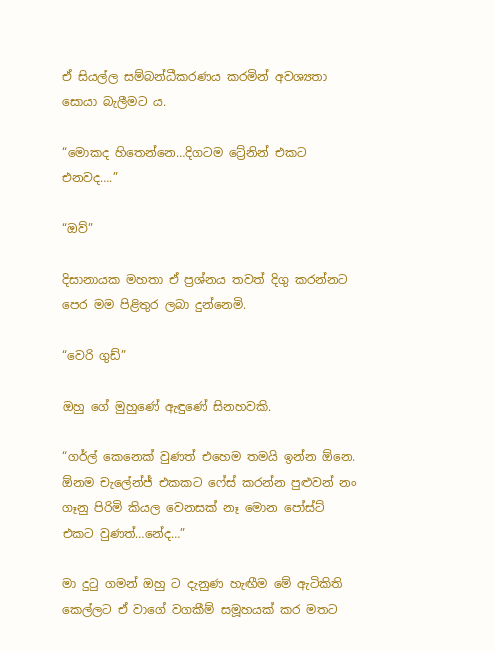ඒ සියල්ල සම්බන්ධීකරණය කරමින් අවශ්‍යතා සොයා බැලීමට ය.

“මොකද හිතෙන්නෙ…දිගටම ට්‍රේනින් එකට එනවද….”

“ඔව්”

දිසානායක මහතා ඒ ප්‍රශ්නය තවත් දිගු කරන්නට පෙර මම පිළිතුර ලබා දුන්නෙමි.

“වෙරි ගුඩ්”

ඔහු ගේ මුහුණේ ඇඳුණේ සිනහවකි.

“ගර්ල් කෙනෙක් වුණත් එහෙම තමයි ඉන්න ඕනෙ. ඕනම චැලේන්ජ් එකකට ෆේස් කරන්න පුළුවන් නං ගෑනු පිරිමි කියල වෙනසක් නෑ මොන පෝස්ට් එකට වුණත්…නේද…”

මා දුටු ගමන් ඔහු ට දැනුණ හැඟීම මේ ඇටිකිති කෙල්ලට ඒ වාගේ වගකීම් සමූහයක් කර මතට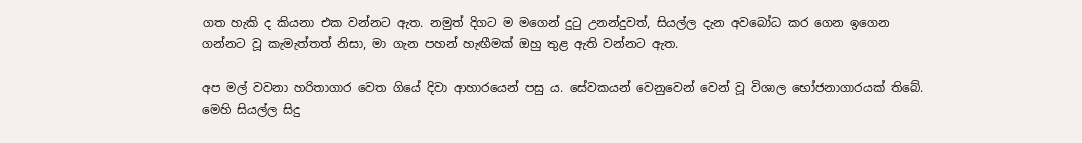ගත හැකි ද කියනා එක වන්නට ඇත. නමුත් දිගට ම මගෙන් දුටු උනන්දුවත්, සියල්ල දැන අවබෝධ කර ගෙන ඉගෙන ගන්නට වූ කැමැත්තත් නිසා, මා ගැන පහන් හැඟීමක් ඔහු තුළ ඇති වන්නට ඇත.

අප මල් වවනා හරිතාගාර වෙත ගියේ දිවා ආහාරයෙන් පසු ය. සේවකයන් වෙනුවෙන් වෙන් වූ විශාල භෝජනාගාරයක් තිබේ. මෙහි සියල්ල සිදු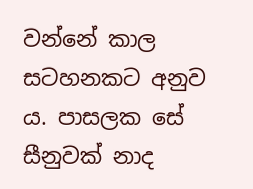වන්නේ කාල සටහනකට අනුව ය. පාසලක සේ සීනුවක් නාද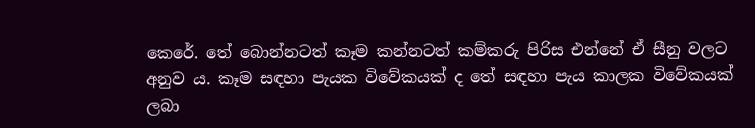කෙරේ. තේ බොන්නටත් කෑම කන්නටත් කම්කරු පිරිස එන්නේ ඒ සීනු වලට අනුව ය. කෑම සඳහා පැයක විවේකයක් ද තේ සඳහා පැය කාලක විවේකයක් ලබා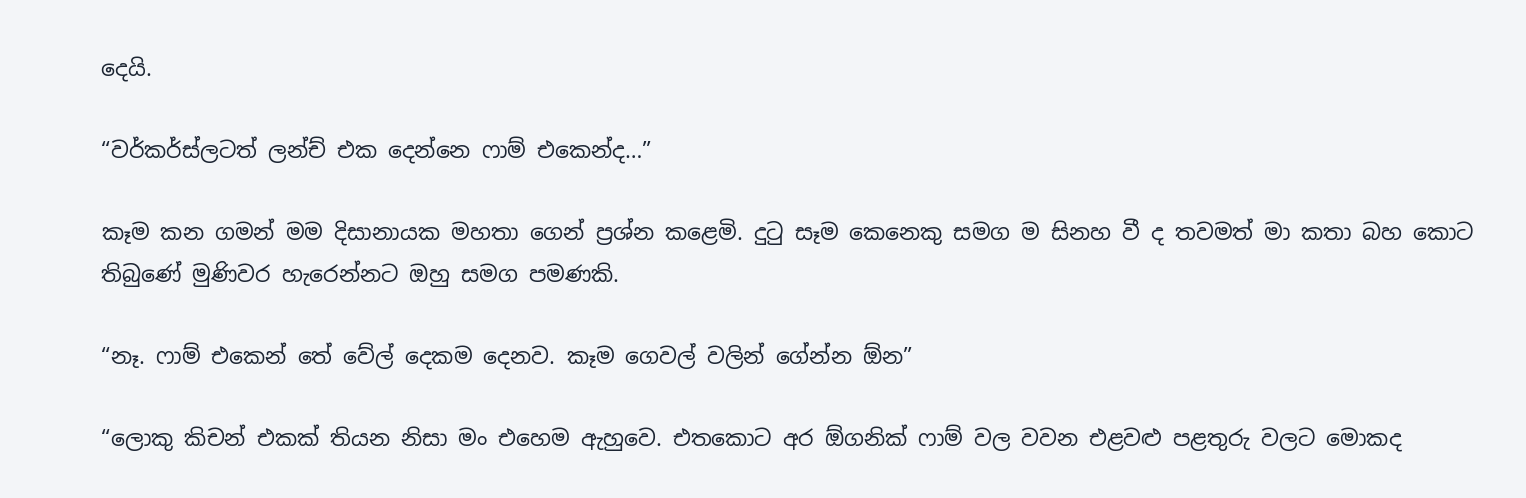දෙයි.

“වර්කර්ස්ලටත් ලන්ච් එක දෙන්නෙ ෆාම් එකෙන්ද…”

කෑම කන ගමන් මම දිසානායක මහතා ගෙන් ප්‍රශ්න කළෙමි. දුටු සෑම කෙනෙකු සමග ම සිනහ වී ද තවමත් මා කතා බහ කොට තිබුණේ මුණිවර හැරෙන්නට ඔහු සමග පමණකි.

“නෑ. ෆාම් එකෙන් තේ වේල් දෙකම දෙනව. කෑම ගෙවල් වලින් ගේන්න ඕන”

“ලොකු කිචන් එකක් තියන නිසා මං එහෙම ඇහුවෙ. එතකොට අර ඕගනික් ෆාම් වල වවන එළවළු පළතුරු වලට මොකද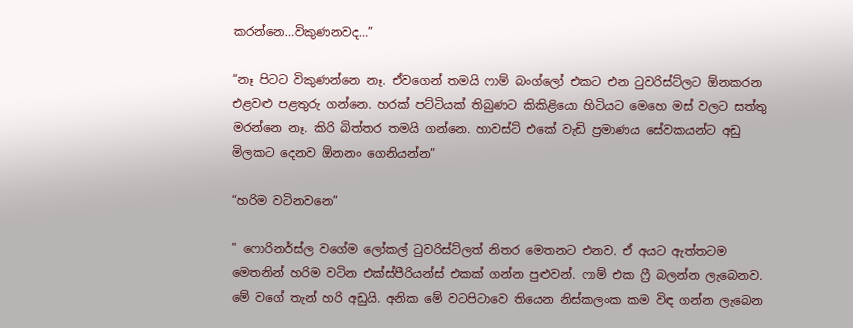කරන්නෙ…විකුණනවද…”

“නෑ පිටට විකුණන්නෙ නෑ. ඒවගෙන් තමයි ෆාම් බංග්ලෝ එකට එන ටුවරිස්ට්ලට ඕනකරන එළවළු පළතුරු ගන්නෙ. හරක් පට්ටියක් තිබුණට කිකිළියො හිටියට මෙහෙ මස් වලට සත්තු මරන්නෙ නෑ. කිරි බිත්තර තමයි ගන්නෙ. හාවස්ට් එකේ වැඩි ප්‍රමාණය සේවකයන්ට අඩු මිලකට දෙනව ඕනනං ගෙනියන්න”

“හරිම වටිනවනෙ”

” ෆොරිනර්ස්ල වගේම ලෝකල් ටුවරිස්ට්ලත් නිතර මෙතනට එනව. ඒ අයට ඇත්තටම මෙතනින් හරිම වටින එක්ස්පීරියන්ස් එකක් ගන්න පුළුවන්. ෆාම් එක ෆ්‍රී බලන්න ලැබෙනව. මේ වගේ තැන් හරි අඩුයි. අනික මේ වටපිටාවෙ තියෙන නිස්කලංක කම විඳ ගන්න ලැබෙන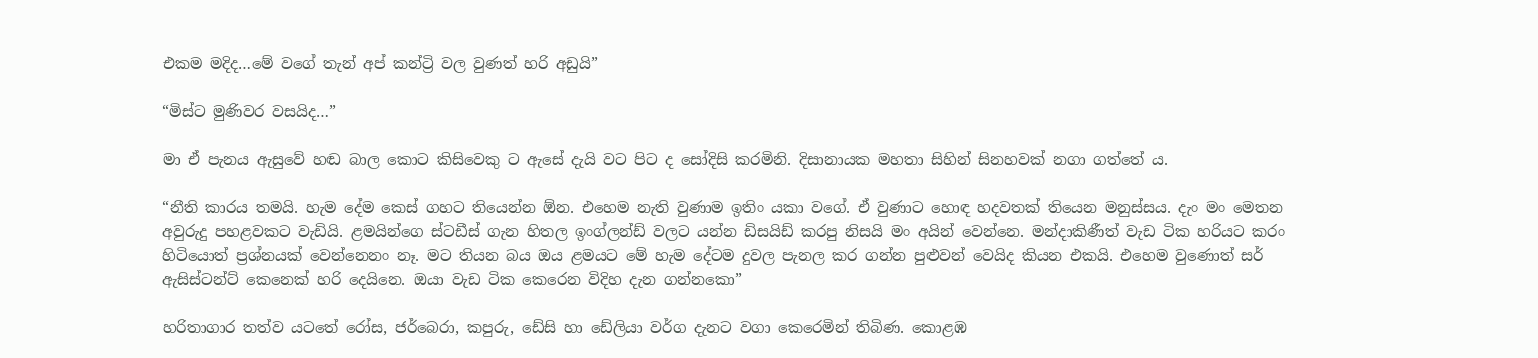එකම මදිද…මේ වගේ තැන් අප් කන්ට්‍රි වල වුණත් හරි අඩුයි”

“මිස්ට මුණිවර වසයිද…”

මා ඒ පැනය ඇසුවේ හඬ බාල කොට කිසිවෙකු ට ඇසේ දැයි වට පිට ද සෝදිසි කරමිනි. දිසානායක මහතා සිහින් සිනහවක් නගා ගත්තේ ය.

“නීති කාරය තමයි. හැම දේම කෙස් ගහට තියෙන්න ඕන. එහෙම නැති වුණාම ඉතිං යකා වගේ. ඒ වුණාට හොඳ හදවතක් තියෙන මනුස්සය. දැං මං මෙතන අවුරුදු පහළවකට වැඩියි. ළමයින්ගෙ ස්ටඩීස් ගැන හිතල ඉංග්ලන්ඩ් වලට යන්න ඩිසයිඩ් කරපු නිසයි මං අයින් වෙන්නෙ. මන්දාකිණීත් වැඩ ටික හරියට කරං හිටියොත් ප්‍රශ්නයක් වෙන්නෙනං නෑ. මට තියන බය ඔය ළමයට මේ හැම දේටම දුවල පැනල කර ගන්න පුළුවන් වෙයිද කියන එකයි. එහෙම වුණොත් සර් ඇසිස්ටන්ට් කෙනෙක් හරි දෙයිනෙ. ඔයා වැඩ ටික කෙරෙන විදිහ දැන ගන්නකො”

හරිතාගාර තත්ව යටතේ රෝස, ජර්බෙරා, කපුරු, ඩේසි හා ඩේලියා වර්ග දැනට වගා කෙරෙමින් තිබිණ. කොළඹ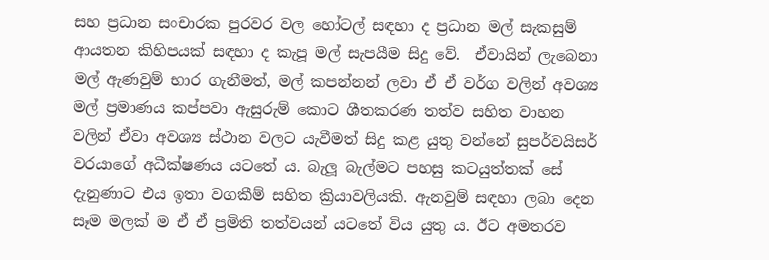සහ ප්‍රධාන සංචාරක පුරවර වල හෝටල් සඳහා ද ප්‍රධාන මල් සැකසුම් ආයතන කිහිපයක් සඳහා ද කැපූ මල් සැපයීම සිදු වේ.  ඒවායින් ලැබෙනා මල් ඇණවුම් භාර ගැනීමත්, මල් කපන්නන් ලවා ඒ ඒ වර්ග වලින් අවශ්‍ය මල් ප්‍රමාණය කප්පවා ඇසුරුම් කොට ශීතකරණ තත්ව සහිත වාහන වලින් ඒවා අවශ්‍ය ස්ථාන වලට යැවීමත් සිදු කළ යුතු වන්නේ සුපර්වයිසර් වරයාගේ අධීක්ෂණය යටතේ ය. බැලූ බැල්මට පහසු කටයුත්තක් සේ දැනුණාට එය ඉතා වගකීම් සහිත ක්‍රියාවලියකි. ඇනවුම් සඳහා ලබා දෙන සෑම මලක් ම ඒ ඒ ප්‍රමිති තත්වයන් යටතේ විය යුතු ය. ඊට අමතරව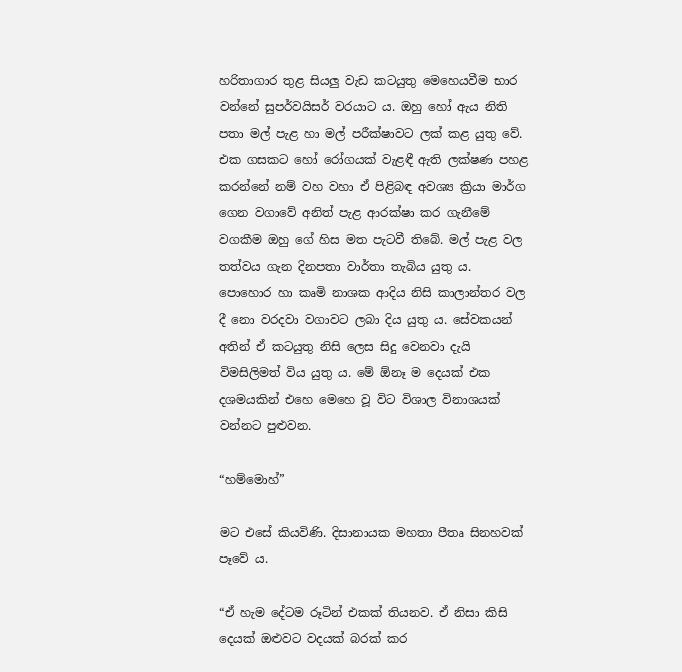හරිතාගාර තුළ සියලු වැඩ කටයුතු මෙහෙයවීම භාර වන්නේ සුපර්වයිසර් වරයාට ය. ඔහු හෝ ඇය නිති පතා මල් පැළ හා මල් පරීක්ෂාවට ලක් කළ යුතු වේ. එක ගසකට හෝ රෝගයක් වැළඳී ඇති ලක්ෂණ පහළ කරන්නේ නම් වහ වහා ඒ පිළිබඳ අවශ්‍ය ක්‍රියා මාර්ග ගෙන වගාවේ අනිත් පැළ ආරක්ෂා කර ගැනීමේ වගකීම ඔහු ගේ හිස මත පැටවී තිබේ. මල් පැළ වල තත්වය ගැන දිනපතා වාර්තා තැබිය යුතු ය. පොහොර හා කෘමි නාශක ආදිය නිසි කාලාන්තර වල දී නො වරදවා වගාවට ලබා දිය යුතු ය. සේවකයන් අතින් ඒ කටයුතු නිසි ලෙස සිදු වෙනවා දැයි විමසිලිමත් විය යුතු ය. මේ ඕනෑ ම දෙයක් එක දශමයකින් එහෙ මෙහෙ වූ විට විශාල විනාශයක් වන්නට පුළුවන.

“හම්මොහ්”

මට එසේ කියවිණි. දිසානායක මහතා පීතෘ සිනහවක් පෑවේ ය.

“ඒ හැම දේටම රූටින් එකක් තියනව. ඒ නිසා කිසි දෙයක් ඔළුවට වදයක් බරක් කර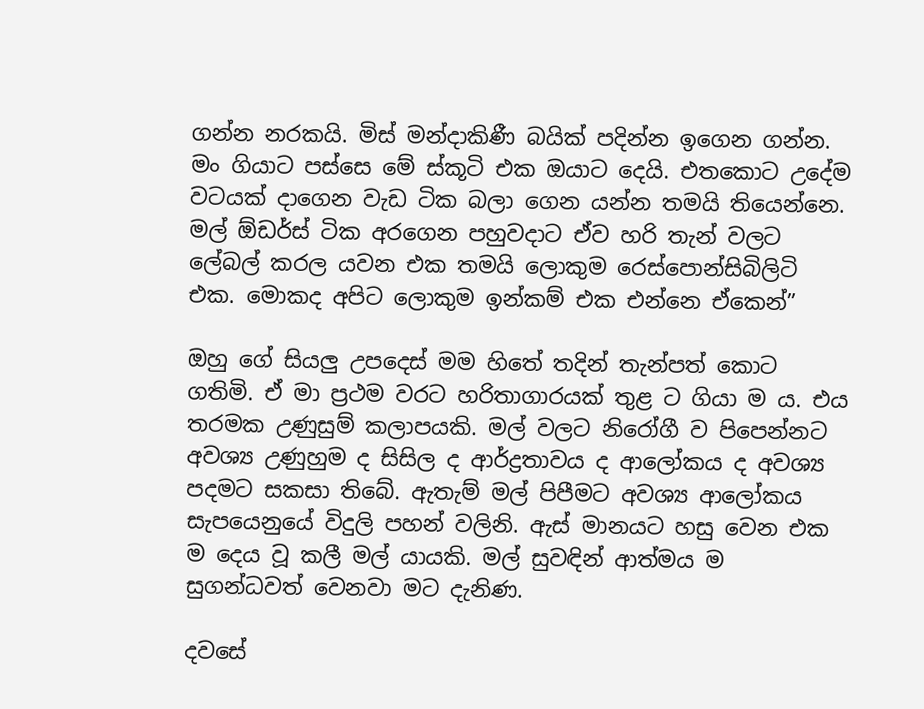ගන්න නරකයි. මිස් මන්දාකිණී බයික් පදින්න ඉගෙන ගන්න. මං ගියාට පස්සෙ මේ ස්කූටි එක ඔයාට දෙයි. එතකොට උදේම වටයක් දාගෙන වැඩ ටික බලා ගෙන යන්න තමයි තියෙන්නෙ. මල් ඕඩර්ස් ටික අරගෙන පහුවදාට ඒව හරි තැන් වලට ලේබල් කරල යවන එක තමයි ලොකුම රෙස්පොන්සිබිලිටි එක. මොකද අපිට ලොකුම ඉන්කම් එක එන්නෙ ඒකෙන්”

ඔහු ගේ සියලු උපදෙස් මම හිතේ තදින් තැන්පත් කොට ගතිමි. ඒ මා ප්‍රථම වරට හරිතාගාරයක් තුළ ට ගියා ම ය. එය තරමක උණුසුම් කලාපයකි. මල් වලට නිරෝගී ව පිපෙන්නට අවශ්‍ය උණුහුම ද සිසිල ද ආර්ද්‍රතාවය ද ආලෝකය ද අවශ්‍ය පදමට සකසා තිබේ. ඇතැම් මල් පිපීමට අවශ්‍ය ආලෝකය සැපයෙනුයේ විදුලි පහන් වලිනි. ඇස් මානයට හසු වෙන එක ම දෙය වූ කලී මල් යායකි. මල් සුවඳින් ආත්මය ම සුගන්ධවත් වෙනවා මට දැනිණ.

දවසේ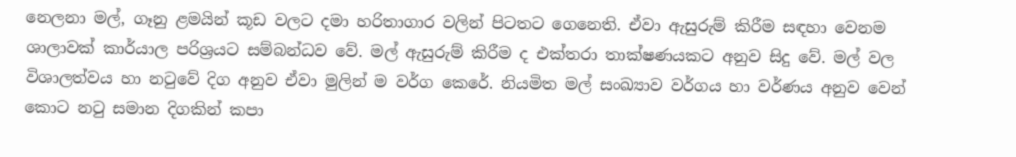නෙලනා මල්, ගෑනු ළමයින් කූඩ වලට දමා හරිතාගාර වලින් පිටතට ගෙනෙති. ඒවා ඇසුරුම් කිරීම සඳහා වෙනම ශාලාවක් කාර්යාල පරිශ්‍රයට සම්බන්ධව වේ. මල් ඇසුරුම් කිරීම ද එක්තරා තාක්ෂණයකට අනුව සිදු වේ. මල් වල විශාලත්වය හා නටුවේ දිග අනුව ඒවා මුලින් ම වර්ග කෙරේ. නියමිත මල් සංඛ්‍යාව වර්ගය හා වර්ණය අනුව වෙන් කොට නටු සමාන දිගකින් කපා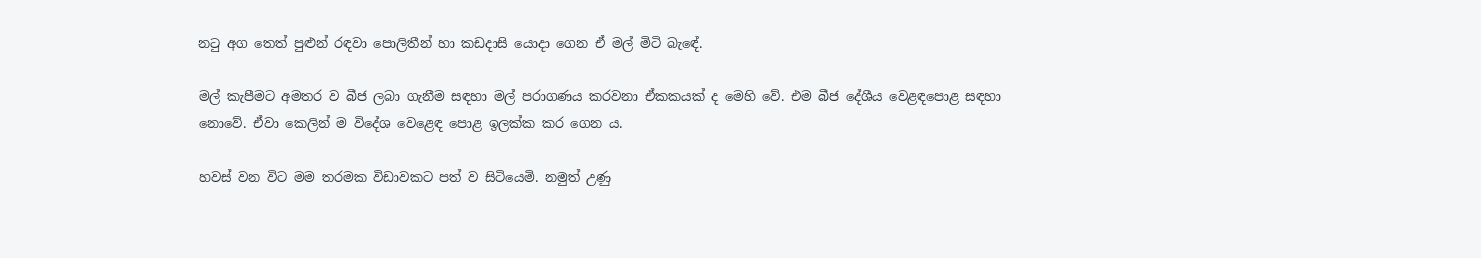නටු අග තෙත් පුළුන් රඳවා පොලිතීන් හා කඩදාසි යොදා ගෙන ඒ මල් මිටි බැඳේ.

මල් කැපීමට අමතර ව බීජ ලබා ගැනීම සඳහා මල් පරාගණය කරවනා ඒකකයක් ද මෙහි වේ. එම බීජ දේශීය වෙළඳපොළ සඳහා නොවේ. ඒවා කෙලින් ම විදේශ වෙළෙඳ පොළ ඉලක්ක කර ගෙන ය.

හවස් වන විට මම තරමක විඩාවකට පත් ව සිටියෙමි. නමුත් උණු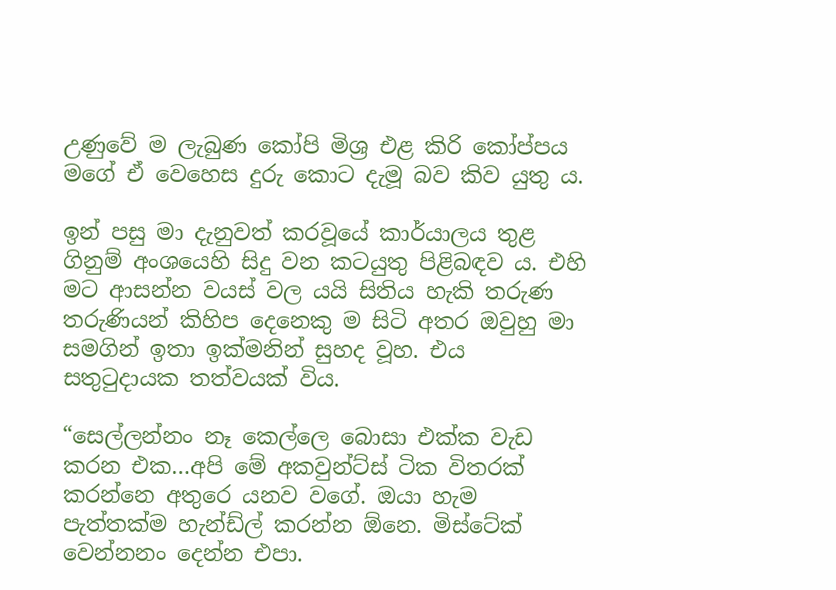උණුවේ ම ලැබුණ කෝපි මිශ්‍ර එළ කිරි කෝප්පය මගේ ඒ වෙහෙස දුරු කොට දැමූ බව කිව යුතු ය.

ඉන් පසු මා දැනුවත් කරවූයේ කාර්යාලය තුළ ගිනුම් අංශයෙහි සිදු වන කටයුතු පිළිබඳව ය. එහි මට ආසන්න වයස් වල යයි සිතිය හැකි තරුණ තරුණියන් කිහිප දෙනෙකු ම සිටි අතර ඔවුහු මා සමගින් ඉතා ඉක්මනින් සුහද වූහ. එය සතුටුදායක තත්වයක් විය.

“සෙල්ලන්නං නෑ කෙල්ලෙ බොසා එක්ක වැඩ කරන එක…අපි මේ අකවුන්ට්ස් ටික විතරක් කරන්නෙ අතුරෙ යනව වගේ. ඔයා හැම පැත්තක්ම හැන්ඩ්ල් කරන්න ඕනෙ. මිස්ටේක් වෙන්නනං දෙන්න එපා.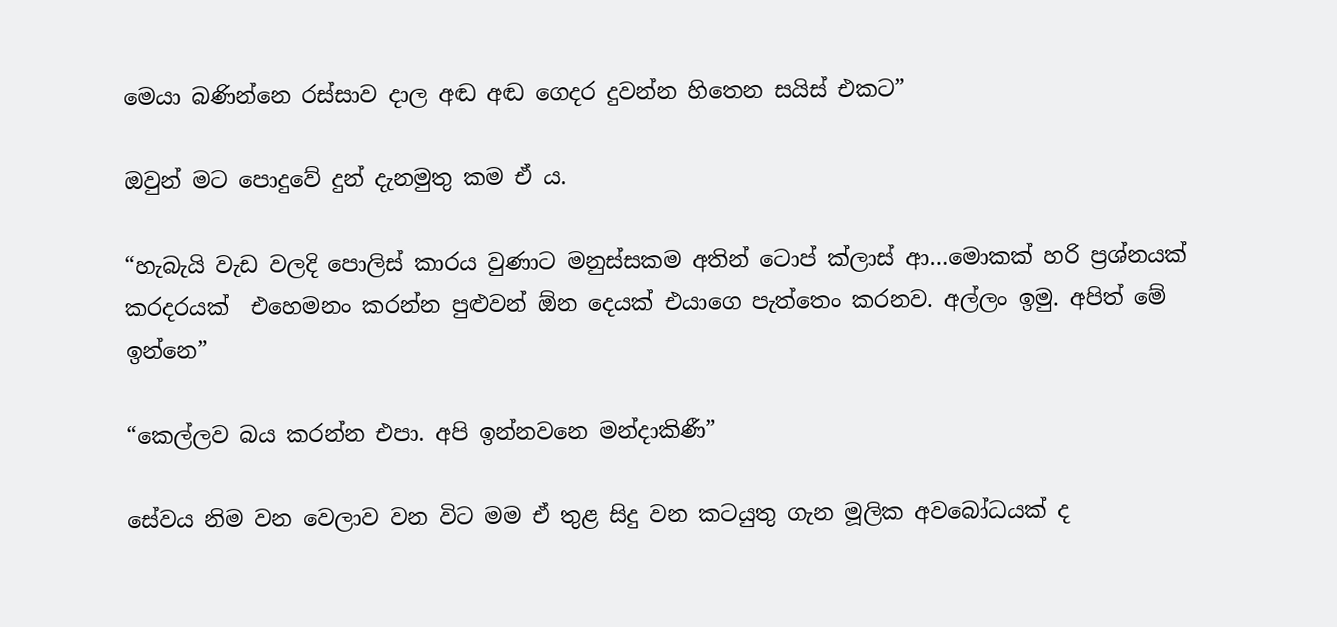මෙයා බණින්නෙ රස්සාව දාල අඬ අඬ ගෙදර දුවන්න හිතෙන සයිස් එකට”

ඔවුන් මට පොදුවේ දුන් දැනමුතු කම ඒ ය.

“හැබැයි වැඩ වලදි පොලිස් කාරය වුණාට මනුස්සකම අතින් ටොප් ක්ලාස් ආ…මොකක් හරි ප්‍රශ්නයක් කරදරයක්  එහෙමනං කරන්න පුළුවන් ඕන දෙයක් එයාගෙ පැත්තෙං කරනව. අල්ලං ඉමු. අපිත් මේ ඉන්නෙ”

“කෙල්ලව බය කරන්න එපා. අපි ඉන්නවනෙ මන්දාකිණී”

සේවය නිම වන වෙලාව වන විට මම ඒ තුළ සිදු වන කටයුතු ගැන මූලික අවබෝධයක් ද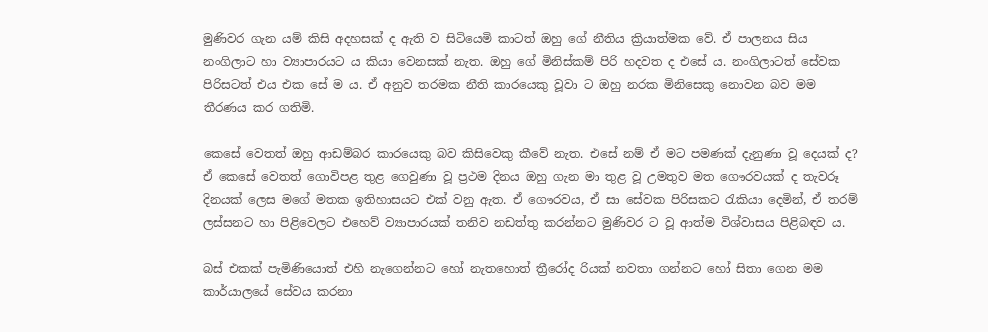මුණිවර ගැන යම් කිසි අදහසක් ද ඇති ව සිටියෙමි කාටත් ඔහු ගේ නීතිය ක්‍රියාත්මක වේ. ඒ පාලනය සිය නංගිලාට හා ව්‍යාපාරයට ය කියා වෙනසක් නැත. ඔහු ගේ මිනිස්කම් පිරි හදවත ද එසේ ය. නංගිලාටත් සේවක පිරිසටත් එය එක සේ ම ය. ඒ අනුව තරමක නීති කාරයෙකු වූවා ට ඔහු නරක මිනිසෙකු නොවන බව මම තීරණය කර ගතිමි.

කෙසේ වෙතත් ඔහු ආඩම්බර කාරයෙකු බව කිසිවෙකු කීවේ නැත. එසේ නම් ඒ මට පමණක් දැනුණා වූ දෙයක් ද? ඒ කෙසේ වෙතත් ගොවිපළ තුළ ගෙවුණා වූ ප්‍රථම දිනය ඔහු ගැන මා තුළ වූ උමතුව මත ගෞරවයක් ද තැවරූ දිනයක් ලෙස මගේ මතක ඉතිහාසයට එක් වනු ඇත. ඒ ගෞරවය, ඒ සා සේවක පිරිසකට රැකියා දෙමින්, ඒ තරම් ලස්සනට හා පිළිවෙලට එහෙව් ව්‍යාපාරයක් තනිව නඩත්තු කරන්නට මුණිවර ට වූ ආත්ම විශ්වාසය පිළිබඳව ය.

බස් එකක් පැමිණියොත් එහි නැගෙන්නට හෝ නැතහොත් ත්‍රීරෝද රියක් නවතා ගන්නට හෝ සිතා ගෙන මම කාර්යාලයේ සේවය කරනා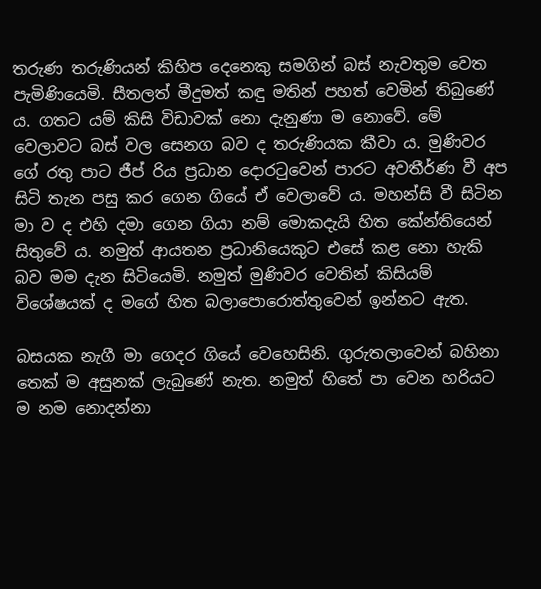තරුණ තරුණියන් කිහිප දෙනෙකු සමගින් බස් නැවතුම වෙත පැමිණියෙමි. සීතලත් මීදුමත් කඳු මතින් පහත් වෙමින් තිබුණේ ය. ගතට යම් කිසි විඩාවක් නො දැනුණා ම නොවේ. මේ වෙලාවට බස් වල සෙනග බව ද තරුණියක කීවා ය. මුණිවර ගේ රතු පාට ජීප් රිය ප්‍රධාන දොරටුවෙන් පාරට අවතීර්ණ වී අප සිටි තැන පසු කර ගෙන ගියේ ඒ වෙලාවේ ය. මහන්සි වී සිටින මා ව ද එහි දමා ගෙන ගියා නම් මොකදැයි හිත කේන්තියෙන් සිතුවේ ය. නමුත් ආයතන ප්‍රධානියෙකුට එසේ කළ නො හැකි බව මම දැන සිටියෙමි. නමුත් මුණිවර වෙතින් කිසියම් විශේෂයක් ද මගේ හිත බලාපොරොත්තුවෙන් ඉන්නට ඇත.

බසයක නැගී මා ගෙදර ගියේ වෙහෙසිනි. ගුරුතලාවෙන් බහිනා තෙක් ම අසුනක් ලැබුණේ නැත. නමුත් හිතේ පා වෙන හරියට ම නම නොදන්නා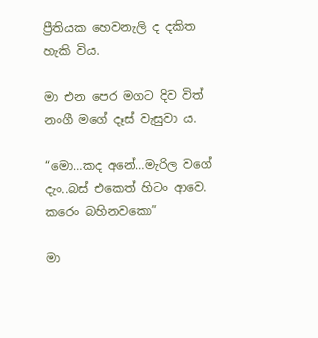ප්‍රීතියක හෙවනැලි ද දකිත හැකි විය.

මා එන පෙර මගට දිව විත් නංගී මගේ දෑස් වැසුවා ය.

“මො…කද අනේ…මැරිල වගේ දැං..බස් එකෙත් හිටං ආවෙ. කරෙං බහිනවකො”

මා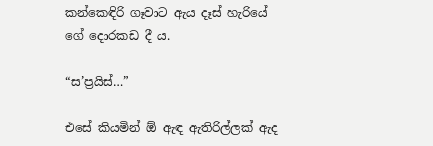කන්කෙඳිරි ගෑවාට ඇය දෑස් හැරියේ ගේ දොරකඩ දී ය.

“ස’ප්‍රයිස්…”

එසේ කියමින් ඕ ඇඳ ඇතිරිල්ලක් ඇද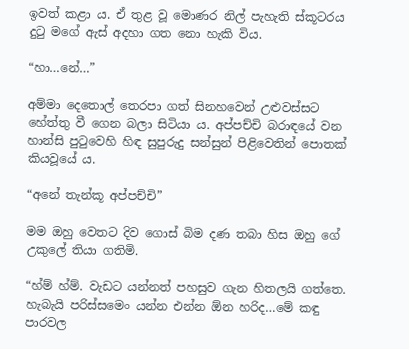ඉවත් කළා ය. ඒ තුළ වූ මොණර නිල් පැහැති ස්කූටරය දුටු මගේ ඇස් අදහා ගත නො හැකි විය.

“හා…නේ…”

අම්මා දෙතොල් තෙරපා ගත් සිනහවෙන් උළුවස්සට හේත්තු වී ගෙන බලා සිටියා ය. අප්පච්චි බරාඳයේ වන හාන්සි පුටුවෙහි හිඳ සුපුරුදු සන්සුන් පිළිවෙතින් පොතක් කියවූයේ ය.

“අනේ තැන්කූ අප්පච්චි”

මම ඔහු වෙතට දිව ගොස් බිම දණ තබා හිස ඔහු ගේ උකුලේ තියා ගතිමි.

“හ්ම් හ්ම්. වැඩට යන්නත් පහසුව ගැන හිතලයි ගත්තෙ. හැබැයි පරිස්සමෙං යන්න එන්න ඕන හරිද…මේ කඳු පාරවල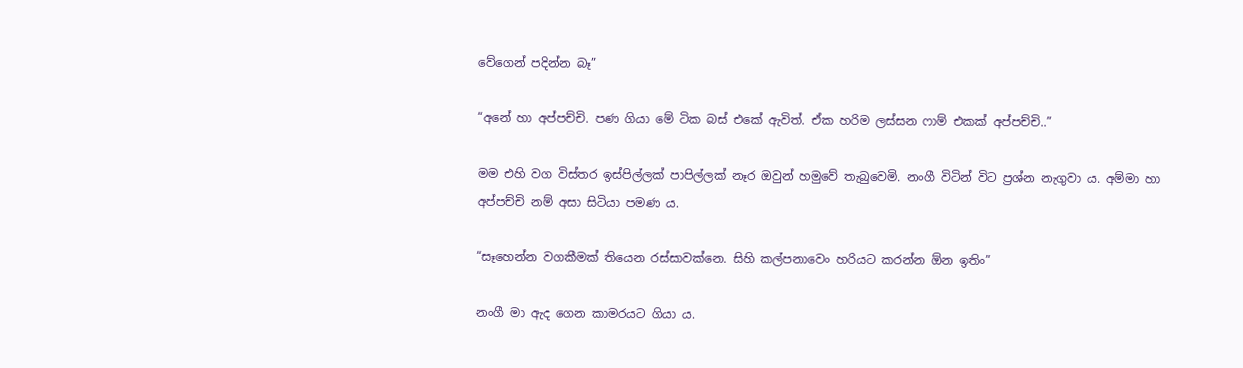වේගෙන් පදින්න බෑ”

“අනේ හා අප්පච්චි. පණ ගියා මේ ටික බස් එකේ ඇවිත්. ඒක හරිම ලස්සන ෆාම් එකක් අප්පච්චි..”

මම එහි වග විස්තර ඉස්පිල්ලක් පාපිල්ලක් නෑර ඔවුන් හමුවේ තැබුවෙමි. නංගී විටින් විට ප්‍රශ්න නැගුවා ය. අම්මා හා අප්පච්චි නම් අසා සිටියා පමණ ය.

“සෑහෙන්න වගකීමක් තියෙන රස්සාවක්නෙ. සිහි කල්පනාවෙං හරියට කරන්න ඕන ඉතිං”

නංගී මා ඇද ගෙන කාමරයට ගියා ය.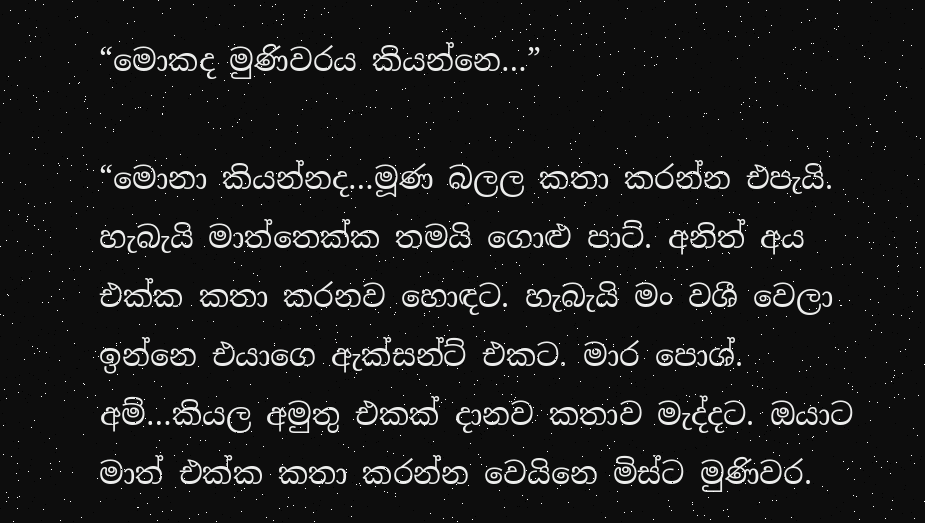“මොකද මුණිවරය කියන්නෙ…”

“මොනා කියන්නද…මූණ බලල කතා කරන්න එපැයි. හැබැයි මාත්තෙක්ක තමයි ගොළු පාට්. අනිත් අය එක්ක කතා කරනව හොඳට. හැබැයි මං වශී වෙලා ඉන්නෙ එයාගෙ ඇක්සන්ට් එකට. මාර පොශ්. අම්…කියල අමුතු එකක් දානව කතාව මැද්දට. ඔයාට මාත් එක්ක කතා කරන්න වෙයිනෙ මිස්ට මුණිවර.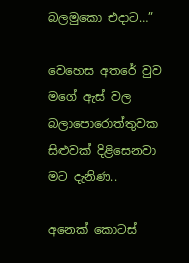බලමුකො එදාට…”

වෙහෙස අතරේ වුව මගේ ඇස් වල බලාපොරොත්තුවක සිළුවක් දිළිසෙනවා මට දැනිණ..

අනෙක් කොටස්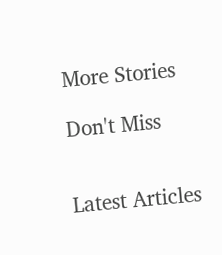More Stories

Don't Miss


Latest Articles